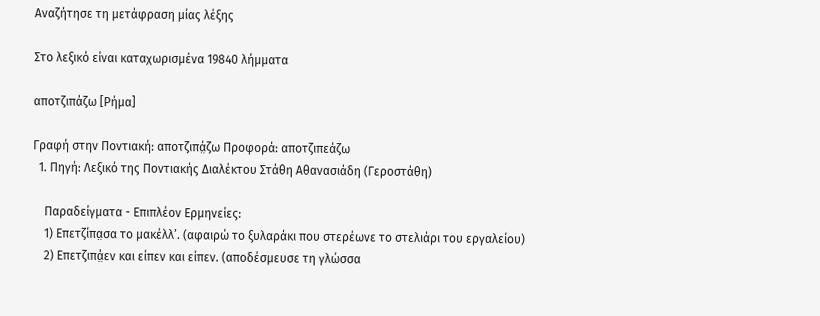Αναζήτησε τη μετάφραση μίας λέξης

Στο λεξικό είναι καταχωρισμένα 19840 λήμματα

αποτζιπάζω [Ρήμα]

Γραφή στην Ποντιακή: αποτζιπά̤ζω Προφορά: αποτζιπεάζω
  1. Πηγή: Λεξικό της Ποντιακής Διαλέκτου Στάθη Αθανασιάδη (Γεροστάθη)

    Παραδείγματα - Επιπλέον Ερμηνείες:
    1) Επετζίπα̤σα το μακέλλ’. (αφαιρώ το ξυλαράκι που στερέωνε το στελιάρι του εργαλείου)
    2) Επετζιπά̤εν και είπεν και είπεν. (αποδέσμευσε τη γλώσσα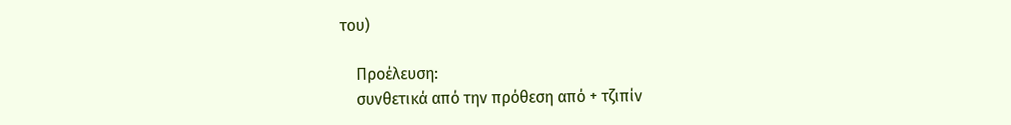του)

    Προέλευση:
    συνθετικά από την πρόθεση από + τζιπίν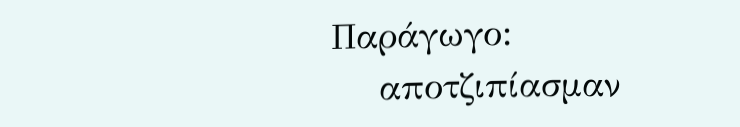Παράγωγο:
    αποτζιπίασμαν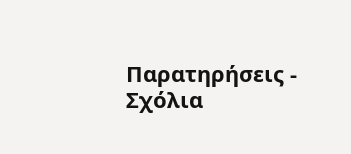Παρατηρήσεις - Σχόλια